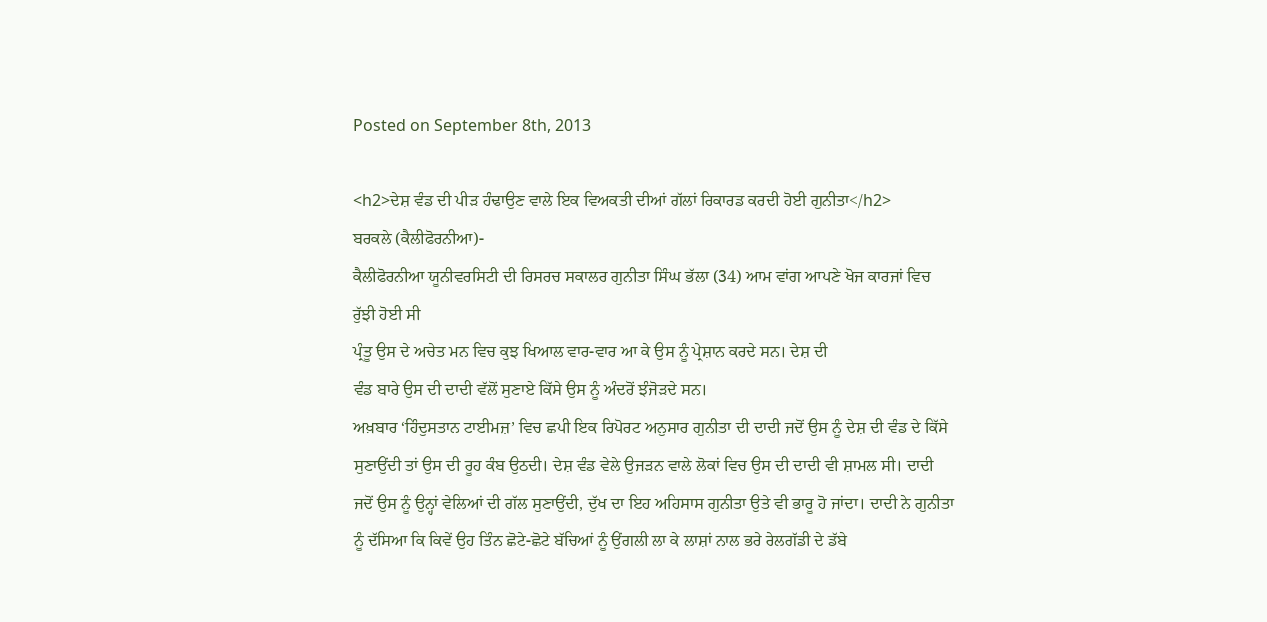Posted on September 8th, 2013

<h2>ਦੇਸ਼ ਵੰਡ ਦੀ ਪੀੜ ਹੰਢਾਉਣ ਵਾਲੇ ਇਕ ਵਿਅਕਤੀ ਦੀਆਂ ਗੱਲਾਂ ਰਿਕਾਰਡ ਕਰਦੀ ਹੋਈ ਗੁਨੀਤਾ</h2>
ਬਰਕਲੇ (ਕੈਲੀਫੋਰਨੀਆ)-
ਕੈਲੀਫੋਰਨੀਆ ਯੂਨੀਵਰਸਿਟੀ ਦੀ ਰਿਸਰਚ ਸਕਾਲਰ ਗੁਨੀਤਾ ਸਿੰਘ ਭੱਲਾ (34) ਆਮ ਵਾਂਗ ਆਪਣੇ ਖੋਜ ਕਾਰਜਾਂ ਵਿਚ ਰੁੱਝੀ ਹੋਈ ਸੀ
ਪ੍ਰੰਤੂ ਉਸ ਦੇ ਅਚੇਤ ਮਨ ਵਿਚ ਕੁਝ ਖਿਆਲ ਵਾਰ-ਵਾਰ ਆ ਕੇ ਉਸ ਨੂੰ ਪ੍ਰੇਸ਼ਾਨ ਕਰਦੇ ਸਨ। ਦੇਸ਼ ਦੀ
ਵੰਡ ਬਾਰੇ ਉਸ ਦੀ ਦਾਦੀ ਵੱਲੋਂ ਸੁਣਾਏ ਕਿੱਸੇ ਉਸ ਨੂੰ ਅੰਦਰੋਂ ਝੰਜੋੜਦੇ ਸਨ।
ਅਖ਼ਬਾਰ ‘ਹਿੰਦੁਸਤਾਨ ਟਾਈਮਜ਼’ ਵਿਚ ਛਪੀ ਇਕ ਰਿਪੋਰਟ ਅਨੁਸਾਰ ਗੁਨੀਤਾ ਦੀ ਦਾਦੀ ਜਦੋਂ ਉਸ ਨੂੰ ਦੇਸ਼ ਦੀ ਵੰਡ ਦੇ ਕਿੱਸੇ ਸੁਣਾਉਂਦੀ ਤਾਂ ਉਸ ਦੀ ਰੂਹ ਕੰਬ ਉਠਦੀ। ਦੇਸ਼ ਵੰਡ ਵੇਲੇ ਉਜੜਨ ਵਾਲੇ ਲੋਕਾਂ ਵਿਚ ਉਸ ਦੀ ਦਾਦੀ ਵੀ ਸ਼ਾਮਲ ਸੀ। ਦਾਦੀ ਜਦੋਂ ਉਸ ਨੂੰ ਉਨ੍ਹਾਂ ਵੇਲਿਆਂ ਦੀ ਗੱਲ ਸੁਣਾਉਂਦੀ, ਦੁੱਖ ਦਾ ਇਹ ਅਹਿਸਾਸ ਗੁਨੀਤਾ ਉਤੇ ਵੀ ਭਾਰੂ ਹੋ ਜਾਂਦਾ। ਦਾਦੀ ਨੇ ਗੁਨੀਤਾ ਨੂੰ ਦੱਸਿਆ ਕਿ ਕਿਵੇਂ ਉਹ ਤਿੰਨ ਛੋਟੇ-ਛੋਟੇ ਬੱਚਿਆਂ ਨੂੰ ਉਂਗਲੀ ਲਾ ਕੇ ਲਾਸ਼ਾਂ ਨਾਲ ਭਰੇ ਰੇਲਗੱਡੀ ਦੇ ਡੱਬੇ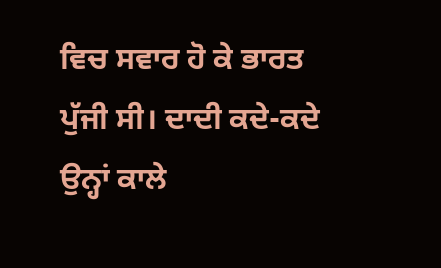ਵਿਚ ਸਵਾਰ ਹੋ ਕੇ ਭਾਰਤ ਪੁੱਜੀ ਸੀ। ਦਾਦੀ ਕਦੇ-ਕਦੇ ਉਨ੍ਹਾਂ ਕਾਲੇ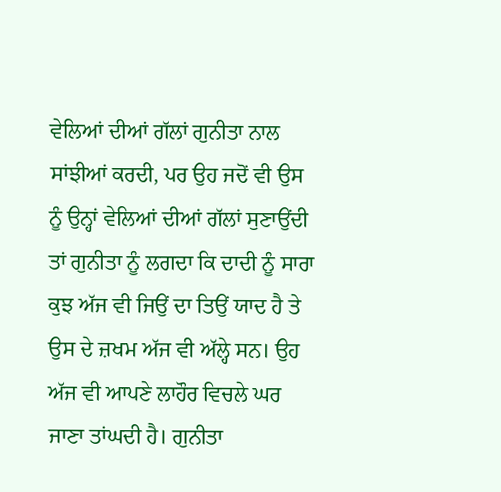ਵੇਲਿਆਂ ਦੀਆਂ ਗੱਲਾਂ ਗੁਨੀਤਾ ਨਾਲ ਸਾਂਝੀਆਂ ਕਰਦੀ, ਪਰ ਉਹ ਜਦੋਂ ਵੀ ਉਸ ਨੂੰ ਉਨ੍ਹਾਂ ਵੇਲਿਆਂ ਦੀਆਂ ਗੱਲਾਂ ਸੁਣਾਉਂਦੀ ਤਾਂ ਗੁਨੀਤਾ ਨੂੰ ਲਗਦਾ ਕਿ ਦਾਦੀ ਨੂੰ ਸਾਰਾ ਕੁਝ ਅੱਜ ਵੀ ਜਿਉਂ ਦਾ ਤਿਉਂ ਯਾਦ ਹੈ ਤੇ ਉਸ ਦੇ ਜ਼ਖਮ ਅੱਜ ਵੀ ਅੱਲ੍ਹੇ ਸਨ। ਉਹ ਅੱਜ ਵੀ ਆਪਣੇ ਲਾਹੌਰ ਵਿਚਲੇ ਘਰ ਜਾਣਾ ਤਾਂਘਦੀ ਹੈ। ਗੁਨੀਤਾ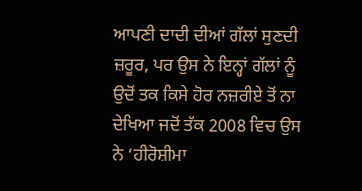ਆਪਣੀ ਦਾਦੀ ਦੀਆਂ ਗੱਲਾਂ ਸੁਣਦੀ ਜ਼ਰੂਰ, ਪਰ ਉਸ ਨੇ ਇਨ੍ਹਾਂ ਗੱਲਾਂ ਨੂੰ ਉਦੋਂ ਤਕ ਕਿਸੇ ਹੋਰ ਨਜ਼ਰੀਏ ਤੋਂ ਨਾ ਦੇਖਿਆ ਜਦੋਂ ਤੱਕ 2008 ਵਿਚ ਉਸ ਨੇ ‘ਹੀਰੋਸ਼ੀਮਾ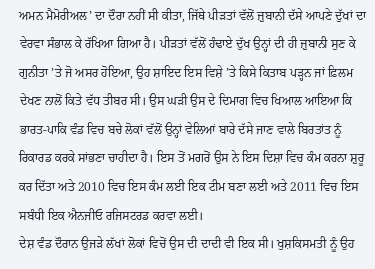ਅਮਨ ਮੈਮੋਰੀਅਲ’ ਦਾ ਦੌਰਾ ਨਹੀਂ ਸੀ ਕੀਤਾ, ਜਿੱਥੇ ਪੀੜਤਾਂ ਵੱਲੋਂ ਜ਼ੁਬਾਨੀ ਦੱਸੇ ਆਪਣੇ ਦੁੱਖਾਂ ਦਾ ਵੇਰਵਾ ਸੰਭਾਲ ਕੇ ਰੱਖਿਆ ਗਿਆ ਹੈ। ਪੀੜਤਾਂ ਵੱਲੋਂ ਹੰਢਾਏ ਦੁੱਖ ਉਨ੍ਹਾਂ ਦੀ ਹੀ ਜ਼ੁਬਾਨੀ ਸੁਣ ਕੇ ਗੁਨੀਤਾ ’ਤੇ ਜੋ ਅਸਰ ਹੋਇਆ, ਉਹ ਸ਼ਾਇਦ ਇਸ ਵਿਸ਼ੇ ’ਤੇ ਕਿਸੇ ਕਿਤਾਬ ਪੜ੍ਹਨ ਜਾਂ ਫ਼ਿਲਮ ਦੇਖਣ ਨਾਲੋਂ ਕਿਤੇ ਵੱਧ ਤੀਬਰ ਸੀ। ਉਸ ਘੜੀ ਉਸ ਦੇ ਦਿਮਾਗ ਵਿਚ ਖਿਆਲ ਆਇਆ ਕਿ ਭਾਰਤ-ਪਾਕਿ ਵੰਡ ਵਿਚ ਬਚੇ ਲੋਕਾਂ ਵੱਲੋਂ ਉਨ੍ਹਾਂ ਵੇਲਿਆਂ ਬਾਰੇ ਦੱਸੇ ਜਾਣ ਵਾਲੇ ਬਿਰਤਾਂਤ ਨੂੰ ਰਿਕਾਰਡ ਕਰਕੇ ਸਾਂਭਣਾ ਚਾਹੀਦਾ ਹੈ। ਇਸ ਤੋਂ ਮਗਰੋਂ ਉਸ ਨੇ ਇਸ ਦਿਸ਼ਾ ਵਿਚ ਕੰਮ ਕਰਨਾ ਸ਼ੁਰੂ ਕਰ ਦਿੱਤਾ ਅਤੇ 2010 ਵਿਚ ਇਸ ਕੰਮ ਲਈ ਇਕ ਟੀਮ ਬਣਾ ਲਈ ਅਤੇ 2011 ਵਿਚ ਇਸ ਸਬੰਧੀ ਇਕ ਐਨਜੀਓ ਰਜਿਸਟਰਡ ਕਰਵਾ ਲਈ।
ਦੇਸ਼ ਵੰਡ ਦੌਰਾਨ ਉਜੜੇ ਲੱਖਾਂ ਲੋਕਾਂ ਵਿਚੋਂ ਉਸ ਦੀ ਦਾਦੀ ਵੀ ਇਕ ਸੀ। ਖੁਸ਼ਕਿਸਮਤੀ ਨੂੰ ਉਹ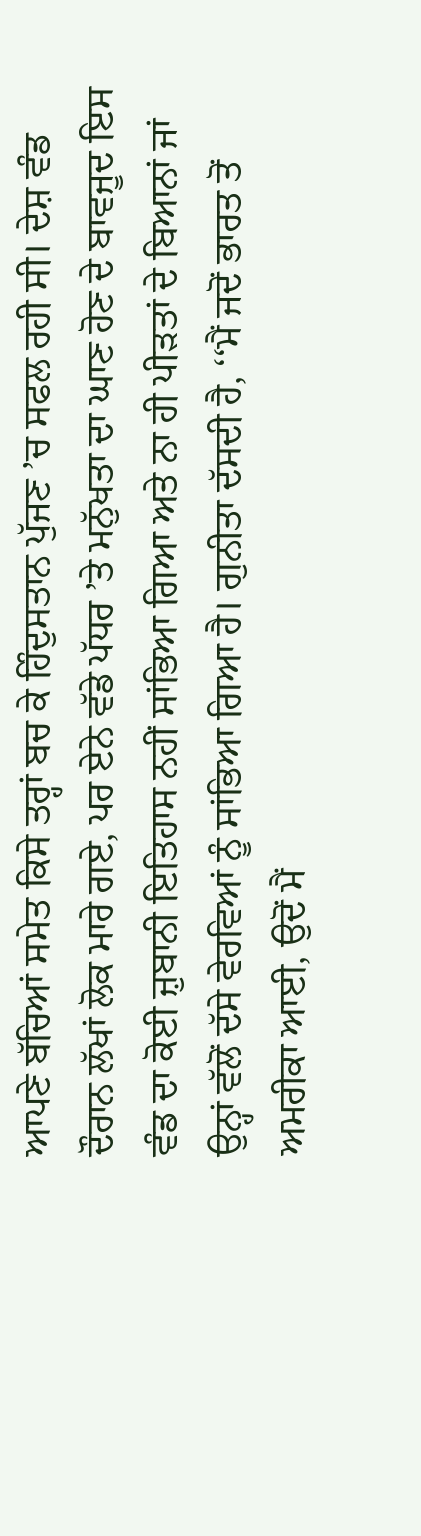ਆਪਣੇ ਬੱਚਿਆਂ ਸਮੇਤ ਕਿਸੇ ਤਰ੍ਹਾਂ ਬਚ ਕੇ ਹਿੰਦੁਸਤਾਨ ਪੁੱਜਣ ’ਚ ਸਫਲ ਰਹੀ ਸੀ। ਦੇਸ਼ ਵੰਡ ਦੌਰਾਨ ਲੱਖਾਂ ਲੋਕ ਮਾਰੇ ਗਏ, ਪਰ ਏਨੇ ਵੱਡੇ ਪੱਧਰ ’ਤੇ ਮਨੁੱਖਤਾ ਦਾ ਘਾਣ ਹੋਣ ਦੇ ਬਾਵਜੂਦ ਇਸ ਵੰਡ ਦਾ ਕੋਈ ਜ਼ੁਬਾਨੀ ਇਤਿਹਾਸ ਨਹੀਂ ਸਾਂਭਿਆ ਗਿਆ ਅਤੇ ਨਾ ਹੀ ਪੀੜਤਾਂ ਦੇ ਬਿਆਨਾਂ ਜਾਂ ਉਨ੍ਹਾਂ ਵੱਲੋਂ ਦੱਸੇ ਵੇਰਵਿਆਂ ਨੂੰ ਸਾਂਭਿਆ ਗਿਆ ਹੈ। ਗੁਨੀਤਾ ਦੱਸਦੀ ਹੈ, ‘‘ਮੈਂ ਜਦੋਂ ਭਾਰਤ ਤੋਂ ਅਮਰੀਕਾ ਆਈ, ਉਦੋਂ ਮੈਂ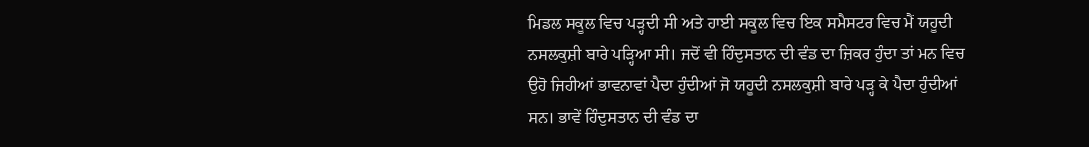ਮਿਡਲ ਸਕੂਲ ਵਿਚ ਪੜ੍ਹਦੀ ਸੀ ਅਤੇ ਹਾਈ ਸਕੂਲ ਵਿਚ ਇਕ ਸਮੈਸਟਰ ਵਿਚ ਮੈਂ ਯਹੂਦੀ ਨਸਲਕੁਸ਼ੀ ਬਾਰੇ ਪੜ੍ਹਿਆ ਸੀ। ਜਦੋਂ ਵੀ ਹਿੰਦੁਸਤਾਨ ਦੀ ਵੰਡ ਦਾ ਜ਼ਿਕਰ ਹੁੰਦਾ ਤਾਂ ਮਨ ਵਿਚ ਉਹੋ ਜਿਹੀਆਂ ਭਾਵਨਾਵਾਂ ਪੈਦਾ ਹੁੰਦੀਆਂ ਜੋ ਯਹੂਦੀ ਨਸਲਕੁਸ਼ੀ ਬਾਰੇ ਪੜ੍ਹ ਕੇ ਪੈਦਾ ਹੁੰਦੀਆਂ ਸਨ। ਭਾਵੇਂ ਹਿੰਦੁਸਤਾਨ ਦੀ ਵੰਡ ਦਾ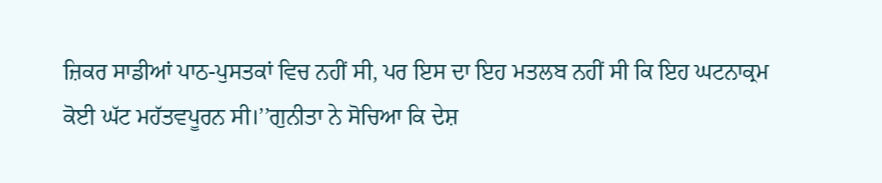ਜ਼ਿਕਰ ਸਾਡੀਆਂ ਪਾਠ-ਪੁਸਤਕਾਂ ਵਿਚ ਨਹੀਂ ਸੀ, ਪਰ ਇਸ ਦਾ ਇਹ ਮਤਲਬ ਨਹੀਂ ਸੀ ਕਿ ਇਹ ਘਟਨਾਕ੍ਰਮ ਕੋਈ ਘੱਟ ਮਹੱਤਵਪੂਰਨ ਸੀ।’’ਗੁਨੀਤਾ ਨੇ ਸੋਚਿਆ ਕਿ ਦੇਸ਼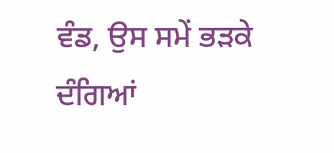ਵੰਡ, ਉਸ ਸਮੇਂ ਭੜਕੇ ਦੰਗਿਆਂ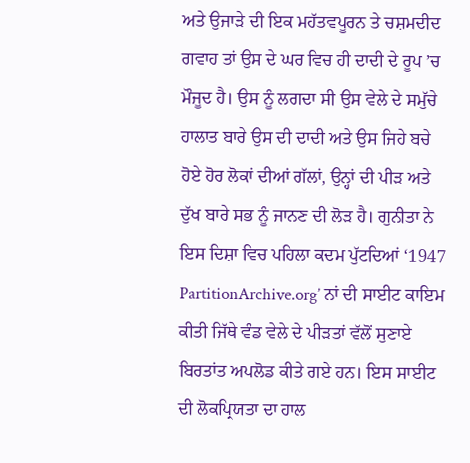ਅਤੇ ਉਜਾੜੇ ਦੀ ਇਕ ਮਹੱਤਵਪੂਰਨ ਤੇ ਚਸ਼ਮਦੀਦ ਗਵਾਹ ਤਾਂ ਉਸ ਦੇ ਘਰ ਵਿਚ ਹੀ ਦਾਦੀ ਦੇ ਰੂਪ ’ਚ ਮੌਜੂਦ ਹੈ। ਉਸ ਨੂੰ ਲਗਦਾ ਸੀ ਉਸ ਵੇਲੇ ਦੇ ਸਮੁੱਚੇ ਹਾਲਾਤ ਬਾਰੇ ਉਸ ਦੀ ਦਾਦੀ ਅਤੇ ਉਸ ਜਿਹੇ ਬਚੇ ਹੋਏ ਹੋਰ ਲੋਕਾਂ ਦੀਆਂ ਗੱਲਾਂ, ਉਨ੍ਹਾਂ ਦੀ ਪੀੜ ਅਤੇ ਦੁੱਖ ਬਾਰੇ ਸਭ ਨੂੰ ਜਾਨਣ ਦੀ ਲੋੜ ਹੈ। ਗੁਨੀਤਾ ਨੇ ਇਸ ਦਿਸ਼ਾ ਵਿਚ ਪਹਿਲਾ ਕਦਮ ਪੁੱਟਦਿਆਂ ‘1947 PartitionArchive.org’ ਨਾਂ ਦੀ ਸਾਈਟ ਕਾਇਮ ਕੀਤੀ ਜਿੱਥੇ ਵੰਡ ਵੇਲੇ ਦੇ ਪੀੜਤਾਂ ਵੱਲੋਂ ਸੁਣਾਏ ਬਿਰਤਾਂਤ ਅਪਲੋਡ ਕੀਤੇ ਗਏ ਹਨ। ਇਸ ਸਾਈਟ ਦੀ ਲੋਕਪ੍ਰਿਯਤਾ ਦਾ ਹਾਲ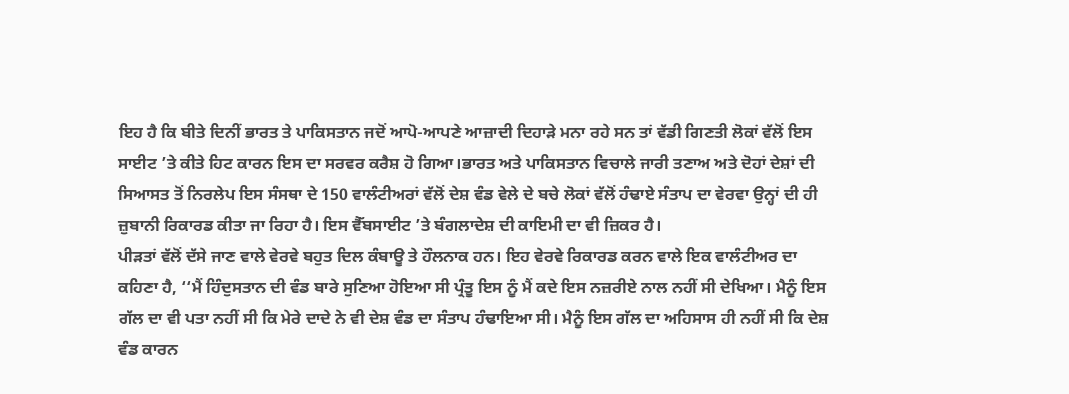ਇਹ ਹੈ ਕਿ ਬੀਤੇ ਦਿਨੀਂ ਭਾਰਤ ਤੇ ਪਾਕਿਸਤਾਨ ਜਦੋਂ ਆਪੋ-ਆਪਣੇ ਆਜ਼ਾਦੀ ਦਿਹਾੜੇ ਮਨਾ ਰਹੇ ਸਨ ਤਾਂ ਵੱਡੀ ਗਿਣਤੀ ਲੋਕਾਂ ਵੱਲੋਂ ਇਸ ਸਾਈਟ ’ਤੇ ਕੀਤੇ ਹਿਟ ਕਾਰਨ ਇਸ ਦਾ ਸਰਵਰ ਕਰੈਸ਼ ਹੋ ਗਿਆ।ਭਾਰਤ ਅਤੇ ਪਾਕਿਸਤਾਨ ਵਿਚਾਲੇ ਜਾਰੀ ਤਣਾਅ ਅਤੇ ਦੋਹਾਂ ਦੇਸ਼ਾਂ ਦੀ ਸਿਆਸਤ ਤੋਂ ਨਿਰਲੇਪ ਇਸ ਸੰਸਥਾ ਦੇ 150 ਵਾਲੰਟੀਅਰਾਂ ਵੱਲੋਂ ਦੇਸ਼ ਵੰਡ ਵੇਲੇ ਦੇ ਬਚੇ ਲੋਕਾਂ ਵੱਲੋਂ ਹੰਢਾਏ ਸੰਤਾਪ ਦਾ ਵੇਰਵਾ ਉਨ੍ਹਾਂ ਦੀ ਹੀ ਜ਼ੁਬਾਨੀ ਰਿਕਾਰਡ ਕੀਤਾ ਜਾ ਰਿਹਾ ਹੈ। ਇਸ ਵੈੱਬਸਾਈਟ ’ਤੇ ਬੰਗਲਾਦੇਸ਼ ਦੀ ਕਾਇਮੀ ਦਾ ਵੀ ਜ਼ਿਕਰ ਹੈ।
ਪੀੜਤਾਂ ਵੱਲੋਂ ਦੱਸੇ ਜਾਣ ਵਾਲੇ ਵੇਰਵੇ ਬਹੁਤ ਦਿਲ ਕੰਬਾਊ ਤੇ ਹੌਲਨਾਕ ਹਨ। ਇਹ ਵੇਰਵੇ ਰਿਕਾਰਡ ਕਰਨ ਵਾਲੇ ਇਕ ਵਾਲੰਟੀਅਰ ਦਾ ਕਹਿਣਾ ਹੈ, ‘‘ਮੈਂ ਹਿੰਦੁਸਤਾਨ ਦੀ ਵੰਡ ਬਾਰੇ ਸੁਣਿਆ ਹੋਇਆ ਸੀ ਪ੍ਰੰਤੂ ਇਸ ਨੂੰ ਮੈਂ ਕਦੇ ਇਸ ਨਜ਼ਰੀਏ ਨਾਲ ਨਹੀਂ ਸੀ ਦੇਖਿਆ। ਮੈਨੂੰ ਇਸ ਗੱਲ ਦਾ ਵੀ ਪਤਾ ਨਹੀਂ ਸੀ ਕਿ ਮੇਰੇ ਦਾਦੇ ਨੇ ਵੀ ਦੇਸ਼ ਵੰਡ ਦਾ ਸੰਤਾਪ ਹੰਢਾਇਆ ਸੀ। ਮੈਨੂੰ ਇਸ ਗੱਲ ਦਾ ਅਹਿਸਾਸ ਹੀ ਨਹੀਂ ਸੀ ਕਿ ਦੇਸ਼ ਵੰਡ ਕਾਰਨ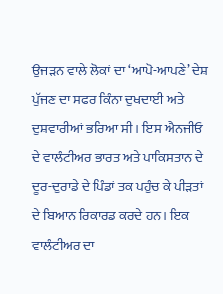ਉਜੜਨ ਵਾਲੇ ਲੋਕਾਂ ਦਾ ‘ਆਪੋ-ਆਪਣੇ’ ਦੇਸ਼ ਪੁੱਜਣ ਦਾ ਸਫਰ ਕਿੰਨਾ ਦੁਖਦਾਈ ਅਤੇ ਦੁਸ਼ਵਾਰੀਆਂ ਭਰਿਆ ਸੀ। ਇਸ ਐਨਜੀਓ ਦੇ ਵਾਲੰਟੀਅਰ ਭਾਰਤ ਅਤੇ ਪਾਕਿਸਤਾਨ ਦੇ ਦੂਰ-ਦੁਰਾਡੇ ਦੇ ਪਿੰਡਾਂ ਤਕ ਪਹੁੰਚ ਕੇ ਪੀੜਤਾਂ ਦੇ ਬਿਆਨ ਰਿਕਾਰਡ ਕਰਦੇ ਹਨ। ਇਕ ਵਾਲੰਟੀਅਰ ਦਾ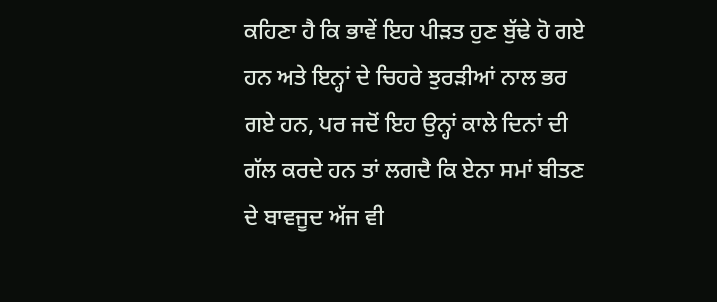ਕਹਿਣਾ ਹੈ ਕਿ ਭਾਵੇਂ ਇਹ ਪੀੜਤ ਹੁਣ ਬੁੱਢੇ ਹੋ ਗਏ ਹਨ ਅਤੇ ਇਨ੍ਹਾਂ ਦੇ ਚਿਹਰੇ ਝੁਰੜੀਆਂ ਨਾਲ ਭਰ ਗਏ ਹਨ, ਪਰ ਜਦੋਂ ਇਹ ਉਨ੍ਹਾਂ ਕਾਲੇ ਦਿਨਾਂ ਦੀ ਗੱਲ ਕਰਦੇ ਹਨ ਤਾਂ ਲਗਦੈ ਕਿ ਏਨਾ ਸਮਾਂ ਬੀਤਣ ਦੇ ਬਾਵਜੂਦ ਅੱਜ ਵੀ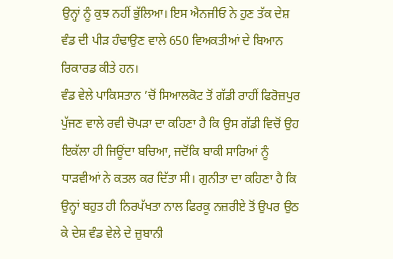ਉਨ੍ਹਾਂ ਨੂੰ ਕੁਝ ਨਹੀਂ ਭੁੱਲਿਆ। ਇਸ ਐਨਜੀਓ ਨੇ ਹੁਣ ਤੱਕ ਦੇਸ਼ ਵੰਡ ਦੀ ਪੀੜ ਹੰਢਾਉਣ ਵਾਲੇ 650 ਵਿਅਕਤੀਆਂ ਦੇ ਬਿਆਨ ਰਿਕਾਰਡ ਕੀਤੇ ਹਨ।
ਵੰਡ ਵੇਲੇ ਪਾਕਿਸਤਾਨ ’ਚੋਂ ਸਿਆਲਕੋਟ ਤੋਂ ਗੱਡੀ ਰਾਹੀਂ ਫਿਰੋਜ਼ਪੁਰ ਪੁੱਜਣ ਵਾਲੇ ਰਵੀ ਚੋਪੜਾ ਦਾ ਕਹਿਣਾ ਹੈ ਕਿ ਉਸ ਗੱਡੀ ਵਿਚੋਂ ਉਹ ਇਕੱਲਾ ਹੀ ਜਿਊਂਦਾ ਬਚਿਆ, ਜਦੋਂਕਿ ਬਾਕੀ ਸਾਰਿਆਂ ਨੂੰ ਧਾੜਵੀਆਂ ਨੇ ਕਤਲ ਕਰ ਦਿੱਤਾ ਸੀ। ਗੁਨੀਤਾ ਦਾ ਕਹਿਣਾ ਹੈ ਕਿ ਉਨ੍ਹਾਂ ਬਹੁਤ ਹੀ ਨਿਰਪੱਖਤਾ ਨਾਲ ਫਿਰਕੂ ਨਜ਼ਰੀਏ ਤੋਂ ਉਪਰ ਉਠ ਕੇ ਦੇਸ਼ ਵੰਡ ਵੇਲੇ ਦੇ ਜ਼ੁਬਾਨੀ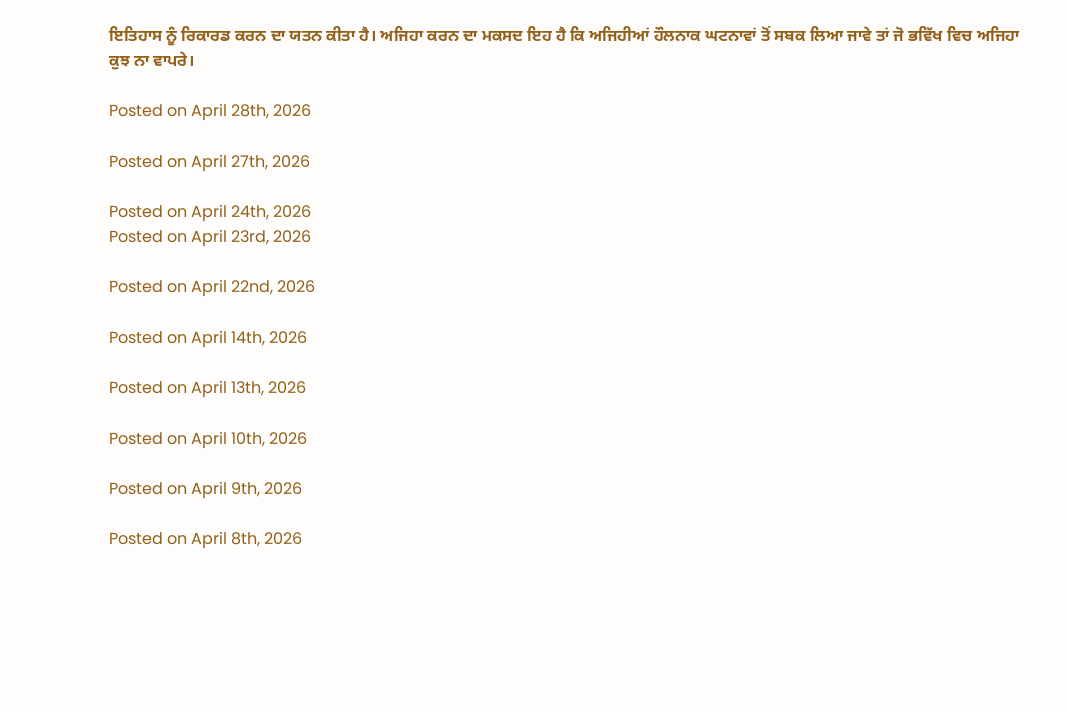ਇਤਿਹਾਸ ਨੂੰ ਰਿਕਾਰਡ ਕਰਨ ਦਾ ਯਤਨ ਕੀਤਾ ਹੈ। ਅਜਿਹਾ ਕਰਨ ਦਾ ਮਕਸਦ ਇਹ ਹੈ ਕਿ ਅਜਿਹੀਆਂ ਹੌਲਨਾਕ ਘਟਨਾਵਾਂ ਤੋਂ ਸਬਕ ਲਿਆ ਜਾਵੇ ਤਾਂ ਜੋ ਭਵਿੱਖ ਵਿਚ ਅਜਿਹਾ ਕੁਝ ਨਾ ਵਾਪਰੇ।

Posted on April 28th, 2026

Posted on April 27th, 2026

Posted on April 24th, 2026
Posted on April 23rd, 2026

Posted on April 22nd, 2026

Posted on April 14th, 2026

Posted on April 13th, 2026

Posted on April 10th, 2026

Posted on April 9th, 2026

Posted on April 8th, 2026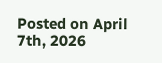Posted on April 7th, 2026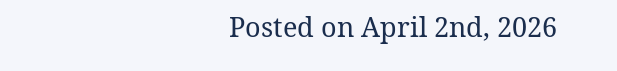Posted on April 2nd, 2026